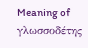Meaning of γλωσσοδέτης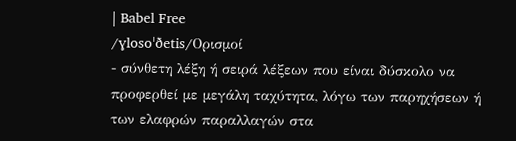| Babel Free
/ɣlosoˈðetis/Ορισμοί
- σύνθετη λέξη ή σειρά λέξεων που είναι δύσκολο να προφερθεί με μεγάλη ταχύτητα, λόγω των παρηχήσεων ή των ελαφρών παραλλαγών στα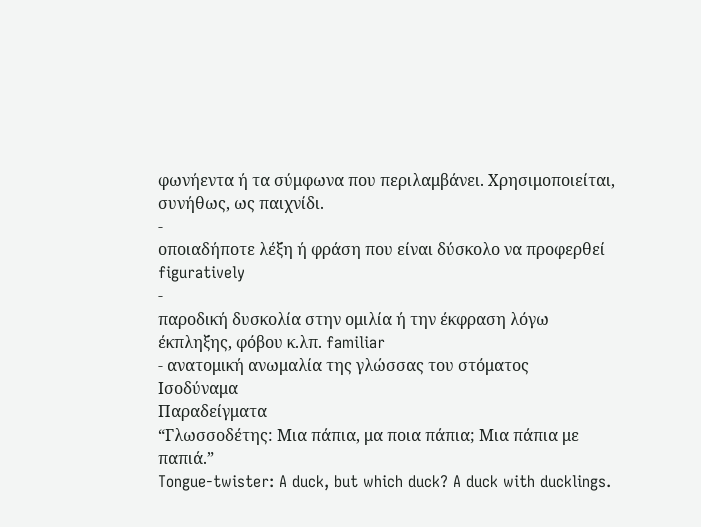φωνήεντα ή τα σύμφωνα που περιλαμβάνει. Χρησιμοποιείται, συνήθως, ως παιχνίδι.
-
οποιαδήποτε λέξη ή φράση που είναι δύσκολο να προφερθεί figuratively
-
παροδική δυσκολία στην ομιλία ή την έκφραση λόγω έκπληξης, φόβου κ.λπ. familiar
- ανατομική ανωμαλία της γλώσσας του στόματος
Ισοδύναμα
Παραδείγματα
“Γλωσσοδέτης: Μια πάπια, μα ποια πάπια; Μια πάπια με παπιά.”
Tongue-twister: A duck, but which duck? A duck with ducklings.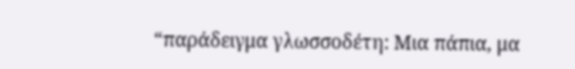“παράδειγμα γλωσσοδέτη: Μια πάπια, μα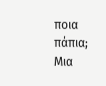ποια πάπια; Μια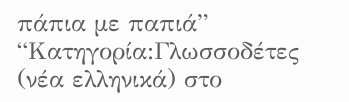πάπια με παπιά”
“Κατηγορία:Γλωσσοδέτες (νέα ελληνικά) στο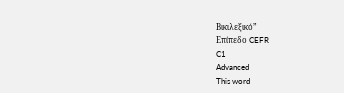Βικιλεξικό”
Επίπεδο CEFR
C1
Advanced
This word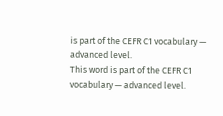is part of the CEFR C1 vocabulary — advanced level.
This word is part of the CEFR C1 vocabulary — advanced level.